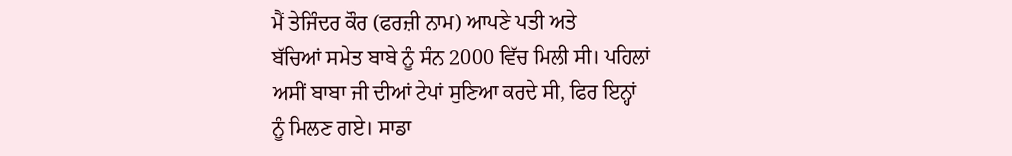ਮੈਂ ਤੇਜਿੰਦਰ ਕੌਰ (ਫਰਜ਼ੀ ਨਾਮ) ਆਪਣੇ ਪਤੀ ਅਤੇ
ਬੱਚਿਆਂ ਸਮੇਤ ਬਾਬੇ ਨੂੰ ਸੰਨ 2000 ਵਿੱਚ ਮਿਲੀ ਸੀ। ਪਹਿਲਾਂ
ਅਸੀਂ ਬਾਬਾ ਜੀ ਦੀਆਂ ਟੇਪਾਂ ਸੁਣਿਆ ਕਰਦੇ ਸੀ, ਫਿਰ ਇਨ੍ਹਾਂ
ਨੂੰ ਮਿਲਣ ਗਏ। ਸਾਡਾ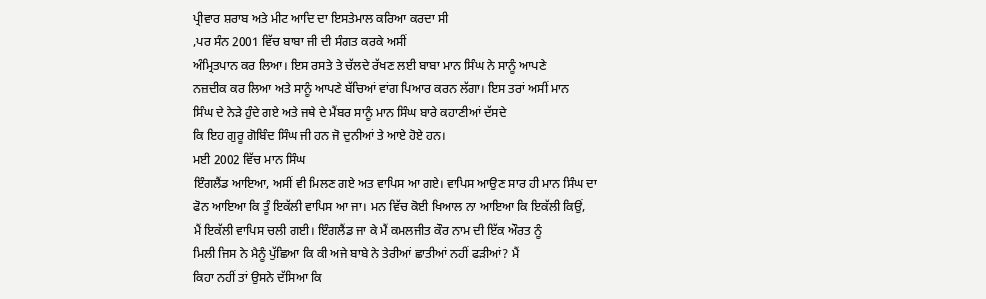ਪ੍ਰੀਵਾਰ ਸ਼ਰਾਬ ਅਤੇ ਮੀਟ ਆਦਿ ਦਾ ਇਸਤੇਮਾਲ ਕਰਿਆ ਕਰਦਾ ਸੀ
,ਪਰ ਸੰਨ 2001 ਵਿੱਚ ਬਾਬਾ ਜੀ ਦੀ ਸੰਗਤ ਕਰਕੇ ਅਸੀਂ
ਅੰਮ੍ਰਿਤਪਾਨ ਕਰ ਲਿਆ। ਇਸ ਰਸਤੇ ਤੇ ਚੱਲਦੇ ਰੱਖਣ ਲਈ ਬਾਬਾ ਮਾਨ ਸਿੰਘ ਨੇ ਸਾਨੂੰ ਆਪਣੇ
ਨਜ਼ਦੀਕ ਕਰ ਲਿਆ ਅਤੇ ਸਾਨੂੰ ਆਪਣੇ ਬੱਚਿਆਂ ਵਾਂਗ ਪਿਆਰ ਕਰਨ ਲੱਗਾ। ਇਸ ਤਰਾਂ ਅਸੀਂ ਮਾਨ
ਸਿੰਘ ਦੇ ਨੇੜੇ ਹੁੰਦੇ ਗਏ ਅਤੇ ਜਥੇ ਦੇ ਮੈਂਬਰ ਸਾਨੂੰ ਮਾਨ ਸਿੰਘ ਬਾਰੇ ਕਹਾਣੀਆਂ ਦੱਸਦੇ
ਕਿ ਇਹ ਗੁਰੂ ਗੋਬਿੰਦ ਸਿੰਘ ਜੀ ਹਨ ਜੋ ਦੁਨੀਆਂ ਤੇ ਆਏ ਹੋਏ ਹਨ।
ਮਈ 2002 ਵਿੱਚ ਮਾਨ ਸਿੰਘ
ਇੰਗਲੈਂਡ ਆਇਆ, ਅਸੀਂ ਵੀ ਮਿਲਣ ਗਏ ਅਤ ਵਾਪਿਸ ਆ ਗਏ। ਵਾਪਿਸ ਆਉਣ ਸਾਰ ਹੀ ਮਾਨ ਸਿੰਘ ਦਾ
ਫੋਨ ਆਇਆ ਕਿ ਤੂੰ ਇਕੱਲੀ ਵਾਪਿਸ ਆ ਜਾ। ਮਨ ਵਿੱਚ ਕੋਈ ਖਿਆਲ ਨਾ ਆਇਆ ਕਿ ਇਕੱਲੀ ਕਿਉਂ,
ਮੈਂ ਇਕੱਲੀ ਵਾਪਿਸ ਚਲੀ ਗਈ। ਇੰਗਲੈਂਡ ਜਾ ਕੇ ਮੈਂ ਕਮਲਜੀਤ ਕੌਰ ਨਾਮ ਦੀ ਇੱਕ ਔਰਤ ਨੂੰ
ਮਿਲੀ ਜਿਸ ਨੇ ਮੈਨੂੰ ਪੁੱਛਿਆ ਕਿ ਕੀ ਅਜੇ ਬਾਬੇ ਨੇ ਤੇਰੀਆਂ ਛਾਤੀਆਂ ਨਹੀਂ ਫੜੀਆਂ? ਮੈਂ
ਕਿਹਾ ਨਹੀਂ ਤਾਂ ਉਸਨੇ ਦੱਸਿਆ ਕਿ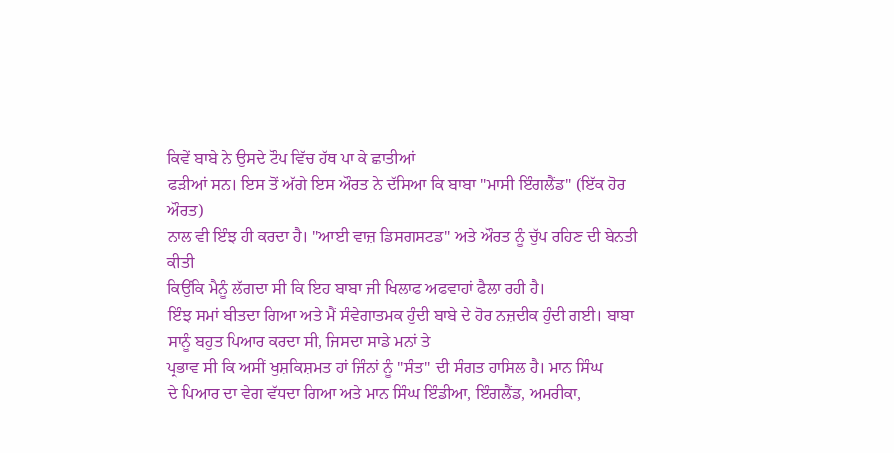ਕਿਵੇਂ ਬਾਬੇ ਨੇ ਉਸਦੇ ਟੌਪ ਵਿੱਚ ਹੱਥ ਪਾ ਕੇ ਛਾਤੀਆਂ
ਫੜੀਆਂ ਸਨ। ਇਸ ਤੋਂ ਅੱਗੇ ਇਸ ਔਰਤ ਨੇ ਦੱਸਿਆ ਕਿ ਬਾਬਾ "ਮਾਸੀ ਇੰਗਲੈਂਡ" (ਇੱਕ ਹੋਰ ਔਰਤ)
ਨਾਲ ਵੀ ਇੰਝ ਹੀ ਕਰਦਾ ਹੈ। "ਆਈ ਵਾਜ਼ ਡਿਸਗਸਟਡ" ਅਤੇ ਔਰਤ ਨੂੰ ਚੁੱਪ ਰਹਿਣ ਦੀ ਬੇਨਤੀ ਕੀਤੀ
ਕਿਉਂਕਿ ਮੈਨੂੰ ਲੱਗਦਾ ਸੀ ਕਿ ਇਹ ਬਾਬਾ ਜੀ ਖਿਲਾਫ ਅਫਵਾਹਾਂ ਫੈਲਾ ਰਹੀ ਹੈ।
ਇੰਝ ਸਮਾਂ ਬੀਤਦਾ ਗਿਆ ਅਤੇ ਮੈਂ ਸੰਵੇਗਾਤਮਕ ਹੁੰਦੀ ਬਾਬੇ ਦੇ ਹੋਰ ਨਜ਼ਦੀਕ ਹੁੰਦੀ ਗਈ। ਬਾਬਾ
ਸਾਨੂੰ ਬਹੁਤ ਪਿਆਰ ਕਰਦਾ ਸੀ, ਜਿਸਦਾ ਸਾਡੇ ਮਨਾਂ ਤੇ
ਪ੍ਰਭਾਵ ਸੀ ਕਿ ਅਸੀਂ ਖੁਸ਼ਕਿਸ਼ਮਤ ਹਾਂ ਜਿੰਨਾਂ ਨੂੰ "ਸੰਤ" ਦੀ ਸੰਗਤ ਹਾਸਿਲ ਹੈ। ਮਾਨ ਸਿੰਘ
ਦੇ ਪਿਆਰ ਦਾ ਵੇਗ ਵੱਧਦਾ ਗਿਆ ਅਤੇ ਮਾਨ ਸਿੰਘ ਇੰਡੀਆ, ਇੰਗਲੈਂਡ, ਅਮਰੀਕਾ,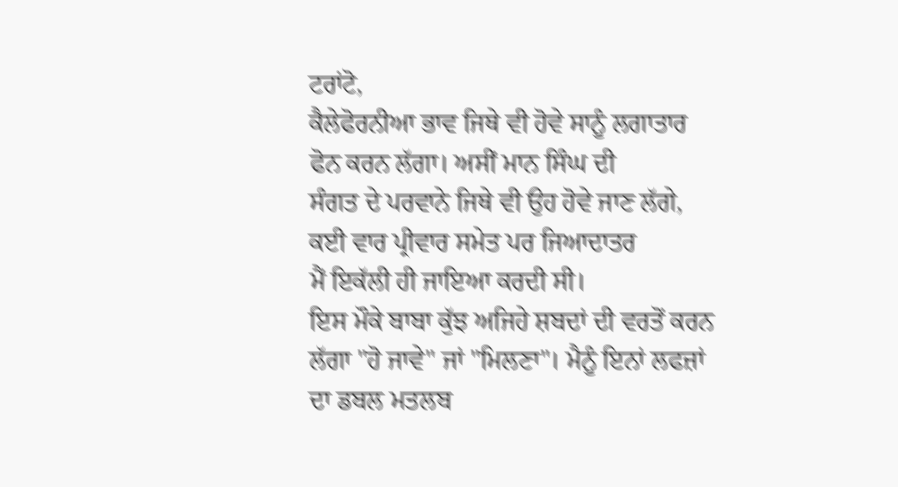ਟਰਾਂਟੋ,
ਕੈਲੇਫੋਰਨੀਆ ਭਾਵ ਜਿਥੇ ਵੀ ਹੋਵੇ ਸਾਨੂੰ ਲਗਾਤਾਰ ਫੋਨ ਕਰਨ ਲੱਗਾ। ਅਸੀਂ ਮਾਨ ਸਿੰਘ ਦੀ
ਸੰਗਤ ਦੇ ਪਰਵਾਨੇ ਜਿਥੇ ਵੀ ਉਹ ਹੋਵੇ ਜਾਣ ਲੱਗੇ, ਕਈ ਵਾਰ ਪ੍ਰੀਵਾਰ ਸਮੇਤ ਪਰ ਜਿਆਦਾਤਰ
ਮੈਂ ਇਕੱਲੀ ਹੀ ਜਾਇਆ ਕਰਦੀ ਸੀ।
ਇਸ ਮੌਕੇ ਬਾਬਾ ਕੁੱਝ ਅਜਿਹੇ ਸ਼ਬਦਾਂ ਦੀ ਵਰਤੋਂ ਕਰਨ
ਲੱਗਾ "ਹੋ ਜਾਵੇ" ਜਾਂ "ਮਿਲਣਾ"। ਮੈਨੂੰ ਇਨਾਂ ਲਫਜ਼ਾਂ ਦਾ ਡਬਲ ਮਤਲਬ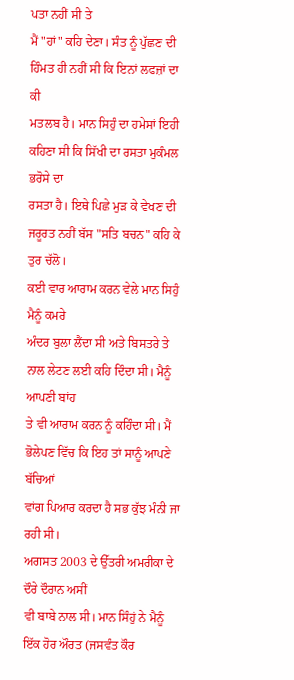ਪਤਾ ਨਹੀਂ ਸੀ ਤੇ
ਮੈਂ "ਹਾਂ" ਕਹਿ ਦੇਣਾ। ਸੰਤ ਨੂੰ ਪੁੱਛਣ ਦੀ ਹਿੰਮਤ ਹੀ ਨਹੀਂ ਸੀ ਕਿ ਇਨਾਂ ਲਫਜ਼ਾਂ ਦਾ ਕੀ
ਮਤਲਬ ਹੈ। ਮਾਨ ਸਿਹੁੰ ਦਾ ਹਮੇਸਾਂ ਇਹੀ ਕਹਿਣਾ ਸੀ ਕਿ ਸਿੱਖੀ ਦਾ ਰਸਤਾ ਮੁਕੰਮਲ ਭਰੋਸੇ ਦਾ
ਰਸਤਾ ਹੈ। ਇਥੇ ਪਿਛੇ ਮੁੜ ਕੇ ਵੇਖਣ ਦੀ ਜਰੂਰਤ ਨਹੀਂ ਬੱਸ "ਸਤਿ ਬਚਨ" ਕਹਿ ਕੇ ਤੁਰ ਚੱਲੋ।
ਕਈ ਵਾਰ ਆਰਾਮ ਕਰਨ ਵੇਲੇ ਮਾਨ ਸਿਹੁੰ ਮੈਨੂੰ ਕਮਰੇ
ਅੰਦਰ ਬੁਲਾ ਲੈਂਦਾ ਸੀ ਅਤੇ ਬਿਸਤਰੇ ਤੇ ਨਾਲ ਲੇਟਣ ਲਈ ਕਹਿ ਦਿੰਦਾ ਸੀ। ਮੈਨੂੰ ਆਪਣੀ ਬਾਂਹ
ਤੇ ਵੀ ਆਰਾਮ ਕਰਨ ਨੂੰ ਕਹਿੰਦਾ ਸੀ। ਮੈਂ ਭੋਲੇਪਣ ਵਿੱਚ ਕਿ ਇਹ ਤਾਂ ਸਾਨੂੰ ਆਪਣੇ ਬੱਚਿਆਂ
ਵਾਂਗ ਪਿਆਰ ਕਰਦਾ ਹੈ ਸਭ ਕੁੱਝ ਮੰਨੀ ਜਾ ਰਹੀ ਸੀ।
ਅਗਸਤ 2003 ਦੇ ਉੱਤਰੀ ਅਮਰੀਕਾ ਦੇ ਦੌਰੇ ਦੌਰਾਨ ਅਸੀਂ
ਵੀ ਬਾਬੇ ਨਾਲ ਸੀ। ਮਾਨ ਸਿੰਹੁਂ ਨੇ ਮੈਨੂੰ ਇੱਕ ਹੋਰ ਔਰਤ (ਜਸਵੰਤ ਕੌਰ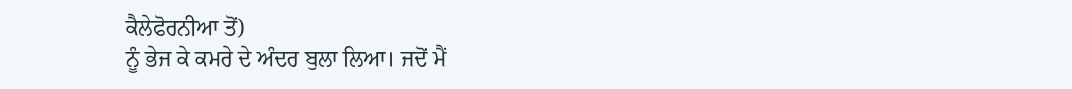ਕੈਲੇਫੋਰਨੀਆ ਤੋਂ)
ਨੂੰ ਭੇਜ ਕੇ ਕਮਰੇ ਦੇ ਅੰਦਰ ਬੁਲਾ ਲਿਆ। ਜਦੋਂ ਮੈਂ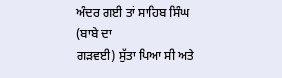ਅੰਦਰ ਗਈ ਤਾਂ ਸਾਹਿਬ ਸਿੰਘ (ਬਾਬੇ ਦਾ
ਗੜਵਈ) ਸੁੱਤਾ ਪਿਆ ਸੀ ਅਤੇ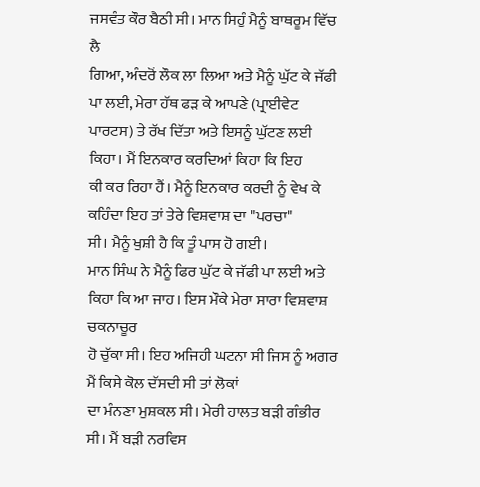ਜਸਵੰਤ ਕੌਰ ਬੈਠੀ ਸੀ। ਮਾਨ ਸਿਹੁੰ ਮੈਨੂੰ ਬਾਥਰੂਮ ਵਿੱਚ ਲੈ
ਗਿਆ, ਅੰਦਰੋਂ ਲੌਕ ਲਾ ਲਿਆ ਅਤੇ ਮੈਨੂੰ ਘੁੱਟ ਕੇ ਜੱਫੀ ਪਾ ਲਈ, ਮੇਰਾ ਹੱਥ ਫੜ ਕੇ ਆਪਣੇ (ਪ੍ਰਾਈਵੇਟ
ਪਾਰਟਸ) ਤੇ ਰੱਖ ਦਿੱਤਾ ਅਤੇ ਇਸਨੂੰ ਘੁੱਟਣ ਲਈ ਕਿਹਾ। ਮੈਂ ਇਨਕਾਰ ਕਰਦਿਆਂ ਕਿਹਾ ਕਿ ਇਹ
ਕੀ ਕਰ ਰਿਹਾ ਹੈਂ। ਮੈਨੂੰ ਇਨਕਾਰ ਕਰਦੀ ਨੂੰ ਵੇਖ ਕੇ ਕਹਿੰਦਾ ਇਹ ਤਾਂ ਤੇਰੇ ਵਿਸ਼ਵਾਸ਼ ਦਾ "ਪਰਚਾ"
ਸੀ। ਮੈਨੂੰ ਖੁਸ਼ੀ ਹੈ ਕਿ ਤੂੰ ਪਾਸ ਹੋ ਗਈ।
ਮਾਨ ਸਿੰਘ ਨੇ ਮੈਨੂੰ ਫਿਰ ਘੁੱਟ ਕੇ ਜੱਫੀ ਪਾ ਲਈ ਅਤੇ
ਕਿਹਾ ਕਿ ਆ ਜਾਹ। ਇਸ ਮੌਕੇ ਮੇਰਾ ਸਾਰਾ ਵਿਸ਼ਵਾਸ਼ ਚਕਨਾਚੂਰ
ਹੋ ਚੁੱਕਾ ਸੀ। ਇਹ ਅਜਿਹੀ ਘਟਨਾ ਸੀ ਜਿਸ ਨੂੰ ਅਗਰ ਮੈਂ ਕਿਸੇ ਕੋਲ ਦੱਸਦੀ ਸੀ ਤਾਂ ਲੋਕਾਂ
ਦਾ ਮੰਨਣਾ ਮੁਸ਼ਕਲ ਸੀ। ਮੇਰੀ ਹਾਲਤ ਬੜੀ ਗੰਭੀਰ ਸੀ। ਮੈਂ ਬੜੀ ਨਰਵਿਸ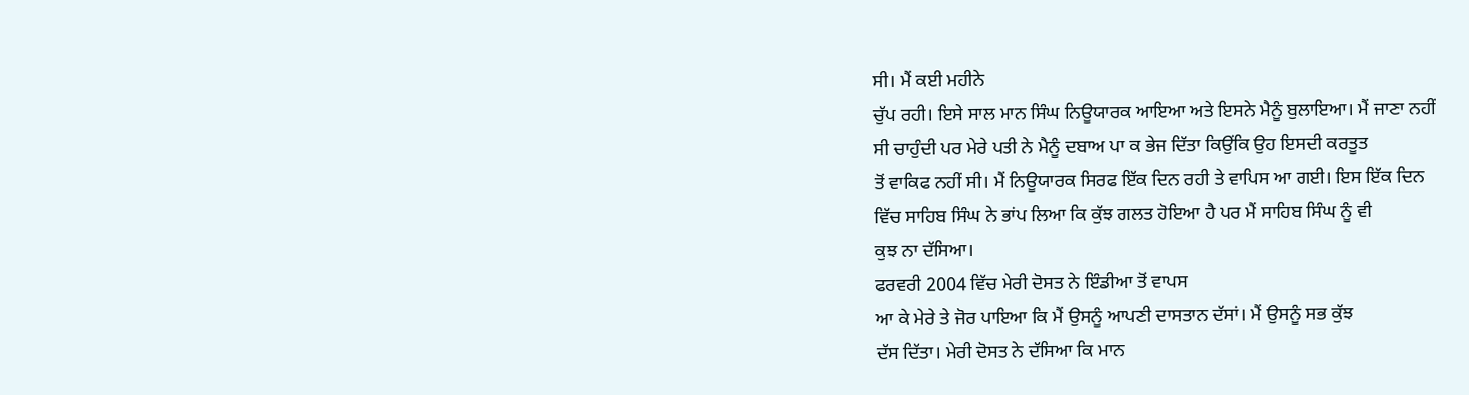ਸੀ। ਮੈਂ ਕਈ ਮਹੀਨੇ
ਚੁੱਪ ਰਹੀ। ਇਸੇ ਸਾਲ ਮਾਨ ਸਿੰਘ ਨਿਊਯਾਰਕ ਆਇਆ ਅਤੇ ਇਸਨੇ ਮੈਨੂੰ ਬੁਲਾਇਆ। ਮੈਂ ਜਾਣਾ ਨਹੀਂ
ਸੀ ਚਾਹੁੰਦੀ ਪਰ ਮੇਰੇ ਪਤੀ ਨੇ ਮੈਨੂੰ ਦਬਾਅ ਪਾ ਕ ਭੇਜ ਦਿੱਤਾ ਕਿਉਂਕਿ ਉਹ ਇਸਦੀ ਕਰਤੂਤ
ਤੋਂ ਵਾਕਿਫ ਨਹੀਂ ਸੀ। ਮੈਂ ਨਿਊਯਾਰਕ ਸਿਰਫ ਇੱਕ ਦਿਨ ਰਹੀ ਤੇ ਵਾਪਿਸ ਆ ਗਈ। ਇਸ ਇੱਕ ਦਿਨ
ਵਿੱਚ ਸਾਹਿਬ ਸਿੰਘ ਨੇ ਭਾਂਪ ਲਿਆ ਕਿ ਕੁੱਝ ਗਲਤ ਹੋਇਆ ਹੈ ਪਰ ਮੈਂ ਸਾਹਿਬ ਸਿੰਘ ਨੂੰ ਵੀ
ਕੁਝ ਨਾ ਦੱਸਿਆ।
ਫਰਵਰੀ 2004 ਵਿੱਚ ਮੇਰੀ ਦੋਸਤ ਨੇ ਇੰਡੀਆ ਤੋਂ ਵਾਪਸ
ਆ ਕੇ ਮੇਰੇ ਤੇ ਜੋਰ ਪਾਇਆ ਕਿ ਮੈਂ ਉਸਨੂੰ ਆਪਣੀ ਦਾਸਤਾਨ ਦੱਸਾਂ। ਮੈਂ ਉਸਨੂੰ ਸਭ ਕੁੱਝ
ਦੱਸ ਦਿੱਤਾ। ਮੇਰੀ ਦੋਸਤ ਨੇ ਦੱਸਿਆ ਕਿ ਮਾਨ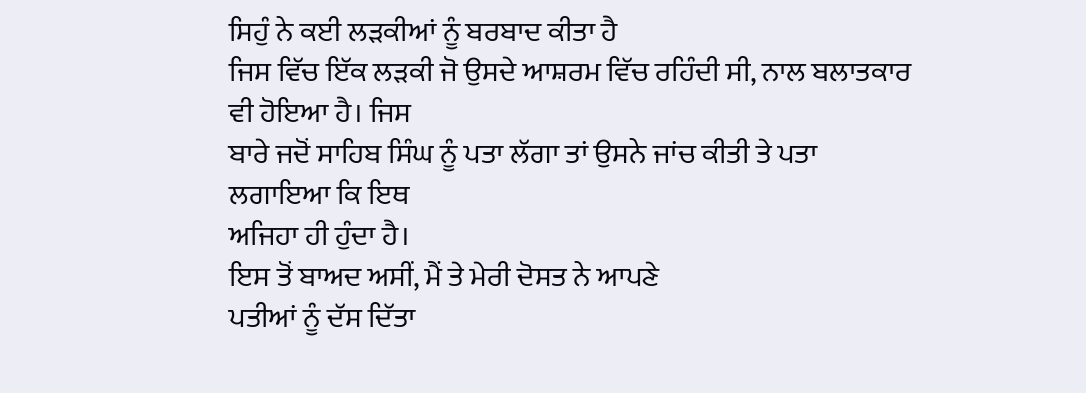ਸਿਹੁੰ ਨੇ ਕਈ ਲੜਕੀਆਂ ਨੂੰ ਬਰਬਾਦ ਕੀਤਾ ਹੈ
ਜਿਸ ਵਿੱਚ ਇੱਕ ਲੜਕੀ ਜੋ ਉਸਦੇ ਆਸ਼ਰਮ ਵਿੱਚ ਰਹਿੰਦੀ ਸੀ, ਨਾਲ ਬਲਾਤਕਾਰ ਵੀ ਹੋਇਆ ਹੈ। ਜਿਸ
ਬਾਰੇ ਜਦੋਂ ਸਾਹਿਬ ਸਿੰਘ ਨੂੰ ਪਤਾ ਲੱਗਾ ਤਾਂ ਉਸਨੇ ਜਾਂਚ ਕੀਤੀ ਤੇ ਪਤਾ ਲਗਾਇਆ ਕਿ ਇਥ
ਅਜਿਹਾ ਹੀ ਹੁੰਦਾ ਹੈ।
ਇਸ ਤੋਂ ਬਾਅਦ ਅਸੀਂ, ਮੈਂ ਤੇ ਮੇਰੀ ਦੋਸਤ ਨੇ ਆਪਣੇ
ਪਤੀਆਂ ਨੂੰ ਦੱਸ ਦਿੱਤਾ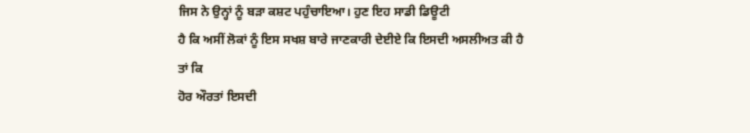ਜਿਸ ਨੇ ਉਨ੍ਹਾਂ ਨੂੰ ਬੜਾ ਕਸ਼ਟ ਪਹੁੰਚਾਇਆ। ਹੁਣ ਇਹ ਸਾਡੀ ਡਿਊਟੀ
ਹੈ ਕਿ ਅਸੀਂ ਲੋਕਾਂ ਨੂੰ ਇਸ ਸਖਸ਼ ਬਾਰੇ ਜਾਣਕਾਰੀ ਦੇਈਏ ਕਿ ਇਸਦੀ ਅਸਲੀਅਤ ਕੀ ਹੈ ਤਾਂ ਕਿ
ਹੋਰ ਔਰਤਾਂ ਇਸਦੀ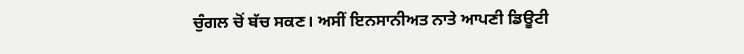ਚੁੰਗਲ ਚੋਂ ਬੱਚ ਸਕਣ। ਅਸੀਂ ਇਨਸਾਨੀਅਤ ਨਾਤੇ ਆਪਣੀ ਡਿਊਟੀ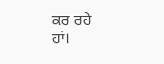ਕਰ ਰਹੇ
ਹਾਂ।